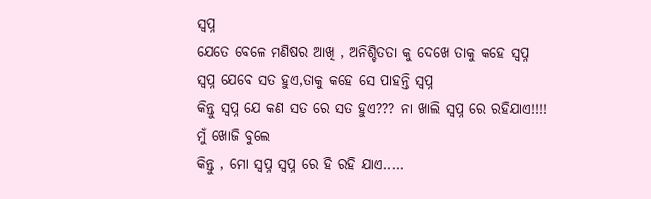ସ୍ବପ୍ନ
ଯେତେ ବେଳେ ମଣିଷର ଆଖି , ଅନିଶ୍ଚିତତା କୁ ଦେଖେ ତାକୁ କହେ ସ୍ବପ୍ନ
ସ୍ବପ୍ନ ଯେବେ ସତ ହୁଏ,ତାକୁ କହେ ସେ ପାହନ୍ତି ସ୍ବପ୍ନ
କିନ୍ତୁ ସ୍ବପ୍ନ ଯେ କଣ ସତ ରେ ସତ ହୁଏ??? ନା ଖାଲି ସ୍ବପ୍ନ ରେ ରହିଯାଏ!!!!
ମୁଁ ଖୋଜି ବୁଲେ
କିନ୍ତୁ , ମୋ ସ୍ବପ୍ନ ସ୍ବପ୍ନ ରେ ହି ରହି ଯାଏ.....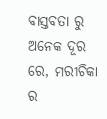ବାସ୍ତବତା ରୁ ଅନେକ ଦୂର ରେ, ମରୀଚିକା ର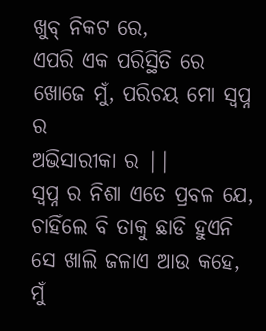ଖୁବ୍ ନିକଟ ରେ,
ଏପରି ଏକ ପରିସ୍ଥିତି ରେ ଖୋଜେ ମୁଁ, ପରିଚୟ ମୋ ସ୍ବପ୍ନ ର
ଅଭିସାରୀକା ର ||
ସ୍ବପ୍ନ ର ନିଶା ଏତେ ପ୍ରବଳ ଯେ, ଚାହିଁଲେ ବି ତାକୁ ଛାଡି ହୁଏନି
ସେ ଖାଲି ଜଳାଏ ଆଉ କହେ, ମୁଁ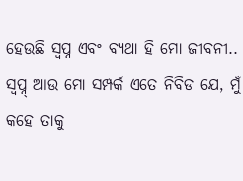ହେଉଛି ସ୍ବପ୍ନ ଏବଂ ବ୍ୟଥା ହି ମୋ ଜୀବନୀ..
ସ୍ବପ୍ନ୍ ଆଉ ମୋ ସମ୍ପର୍କ ଏତେ ନିବିଡ ଯେ, ମୁଁ କହେ ତାକୁ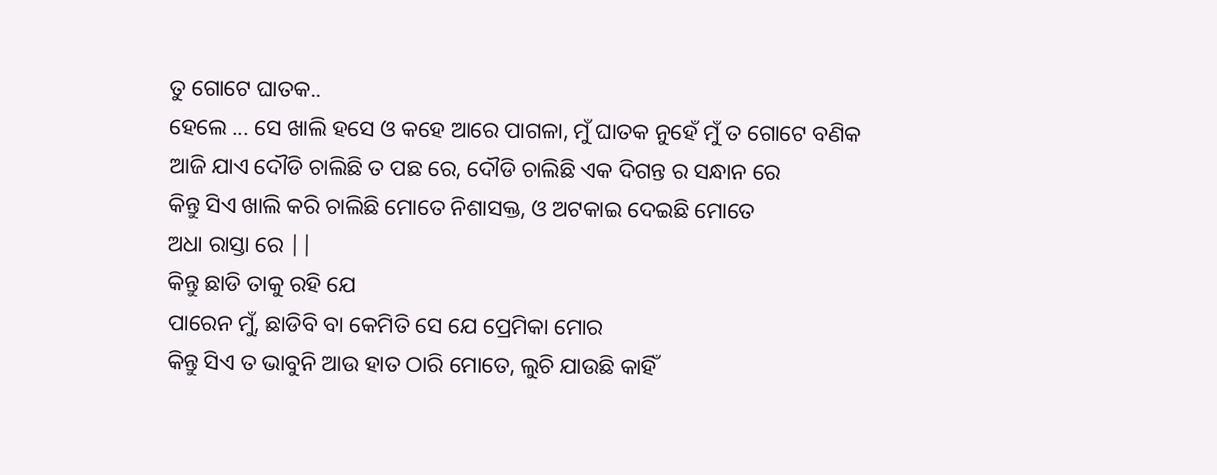ତୁ ଗୋଟେ ଘାତକ..
ହେଲେ ... ସେ ଖାଲି ହସେ ଓ କହେ ଆରେ ପାଗଳା, ମୁଁ ଘାତକ ନୁହେଁ ମୁଁ ତ ଗୋଟେ ବଣିକ
ଆଜି ଯାଏ ଦୌଡି ଚାଲିଛି ତ ପଛ ରେ, ଦୌଡି ଚାଲିଛି ଏକ ଦିଗନ୍ତ ର ସନ୍ଧାନ ରେ
କିନ୍ତୁ ସିଏ ଖାଲି କରି ଚାଲିଛି ମୋତେ ନିଶାସକ୍ତ, ଓ ଅଟକାଇ ଦେଇଛି ମୋତେ
ଅଧା ରାସ୍ତା ରେ ||
କିନ୍ତୁ ଛାଡି ତାକୁ ରହି ଯେ
ପାରେନ ମୁଁ, ଛାଡିବି ବା କେମିତି ସେ ଯେ ପ୍ରେମିକା ମୋର
କିନ୍ତୁ ସିଏ ତ ଭାବୁନି ଆଉ ହାତ ଠାରି ମୋତେ, ଲୁଚି ଯାଉଛି କାହିଁ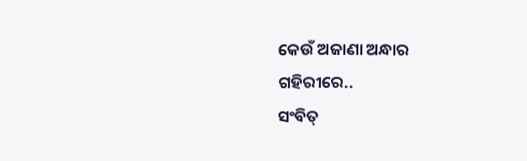କେଉଁ ଅଜାଣା ଅନ୍ଧାର
ଗହିରୀରେ..
ସଂବିତ୍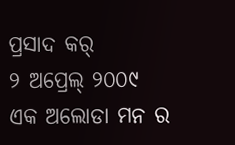ପ୍ରସାଦ କର୍
୨ ଅପ୍ରେଲ୍ ୨୦୦୯
ଏକ ଅଲୋଡା ମନ ର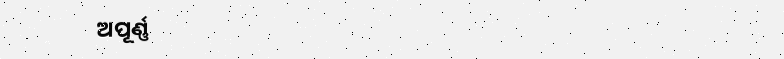ଅପୂର୍ଣ୍ଣ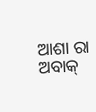ଆଶା ରା ଅବାକ୍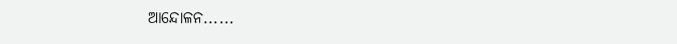ଆନ୍ଦୋଳନ......